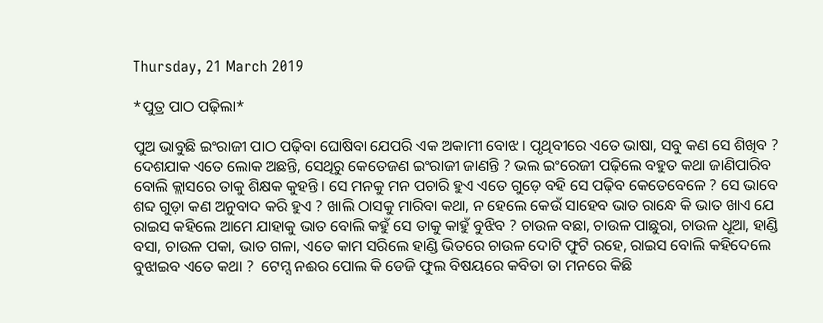Thursday, 21 March 2019

*ପୁତ୍ର ପାଠ ପଢ଼ିଲା*

ପୁଅ ଭାବୁଛି ଇଂରାଜୀ ପାଠ ପଢ଼ିବା ଘୋଷିବା ଯେପରି ଏକ ଅକାମୀ ବୋଝ। ପୃଥିବୀରେ ଏତେ ଭାଷା, ସବୁ କଣ ସେ ଶିଖିବ ?
ଦେଶଯାକ ଏତେ ଲୋକ ଅଛନ୍ତି, ସେଥିରୁ କେତେଜଣ ଇଂରାଜୀ ଜାଣନ୍ତି ? ଭଲ ଇଂରେଜୀ ପଢ଼ିଲେ ବହୁତ କଥା ଜାଣିପାରିବ ବୋଲି କ୍ଲାସରେ ତାକୁ ଶିକ୍ଷକ କୁହନ୍ତି। ସେ ମନକୁ ମନ ପଚାରି ହୁଏ ଏତେ ଗୁଡ଼େ ବହି ସେ ପଢ଼ିବ କେତେବେଳେ ? ସେ ଭାବେ ଶବ୍ଦ ଗୁଡ଼ା କଣ ଅନୁବାଦ କରି ହୁଏ ? ଖାଲି ଠାସକୁ ମାରିବା କଥା, ନ ହେଲେ କେଉଁ ସାହେବ ଭାତ ରାନ୍ଧେ କି ଭାତ ଖାଏ ଯେ ରାଇସ କହିଲେ ଆମେ ଯାହାକୁ ଭାତ ବୋଲି କହୁଁ ସେ ତାକୁ କାହୁଁ ବୁଝିବ ? ଚାଉଳ ବଛା, ଚାଉଳ ପାଛୁରା, ଚାଉଳ ଧୂଆ, ହାଣ୍ଡି ବସା, ଚାଉଳ ପକା, ଭାତ ଗଳା, ଏତେ କାମ ସରିଲେ ହାଣ୍ଡି ଭିତରେ ଚାଉଳ ଦୋଟି ଫୁଟି ରହେ, ରାଇସ ବୋଲି କହିଦେଲେ ବୁଝାଇବ ଏତେ କଥା ?  ଟେମ୍ସ ନଈର ପୋଲ କି ଡେଜି ଫୁଲ ବିଷୟରେ କବିତା ତା ମନରେ କିଛି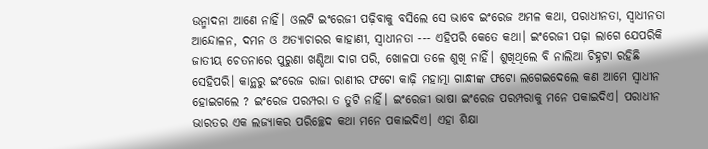ଉନ୍ମାଦନା ଆଣେ ନାହିଁ। ଓଲଟି ଇଂରେଜୀ ପଢ଼ିବାକୁ ବସିଲେ ସେ ଭାବେ ଇଂରେଜ ଅମଳ କଥା, ପରାଧୀନତା, ସ୍ୱାଧୀନତା ଆନ୍ଦୋଳନ, ଦମନ ଓ ଅତ୍ୟାଚାରର କାହାଣୀ, ସ୍ୱାଧୀନତା --- ଏହିପରି କେତେ କଥା। ଇଂରେଜୀ ପଢ଼ା ଲାଗେ ଯେପରିକି ଜାତୀୟ ଚେତନାରେ ପୁରୁଣା ଖଣ୍ଡିଆ ଦାଗ ପରି, ଖୋଳପା ତଳେ ଶୁଖି ନାହିଁ। ଶୁଖିଥିଲେ ବି ନାଲିଆ ଚିହ୍ନଟା ରହିଛି ସେହିପରି। କାନ୍ଥରୁ ଇଂରେଜ ରାଜା ରାଣୀର ଫଟୋ କାଢ଼ି ମହାତ୍ମା ଗାନ୍ଧୀଙ୍କ ଫଟୋ ଲଗେଇଦେଲେ କଣ ଆମେ ସ୍ୱାଧୀନ ହୋଇଗଲେ ? ଇଂରେଜ ପରମ୍ପରା ତ ତୁଟି ନାହିଁ। ଇଂରେଜୀ ଭାଷା ଇଂରେଜ ପରମ୍ପରାକୁ ମନେ ପକାଇଦିଏ। ପରାଧୀନ ଭାରତର ଏକ ଲଜ୍ୟାକର ପରିଚ୍ଛେଦ କଥା ମନେ ପକାଇଦିଏ। ଏହା ଶିକ୍ଷା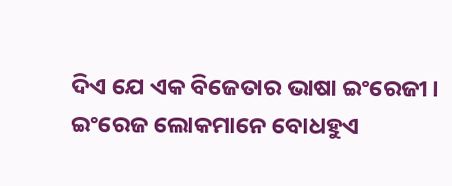ଦିଏ ଯେ ଏକ ବିଜେତାର ଭାଷା ଇଂରେଜୀ। ଇଂରେଜ ଲୋକମାନେ ବୋଧହୁଏ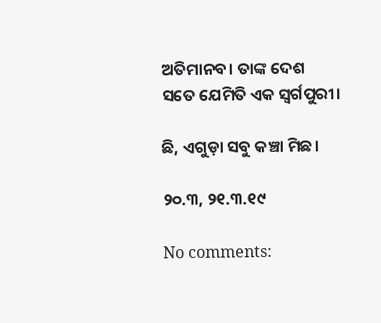ଅତିମାନବ। ତାଙ୍କ ଦେଶ ସତେ ଯେମିତି ଏକ ସ୍ୱର୍ଗପୁରୀ।

ଛି, ଏଗୁଡ଼ା ସବୁ କଞ୍ଚା ମିଛ।

୨୦.୩, ୨୧.୩.୧୯

No comments: